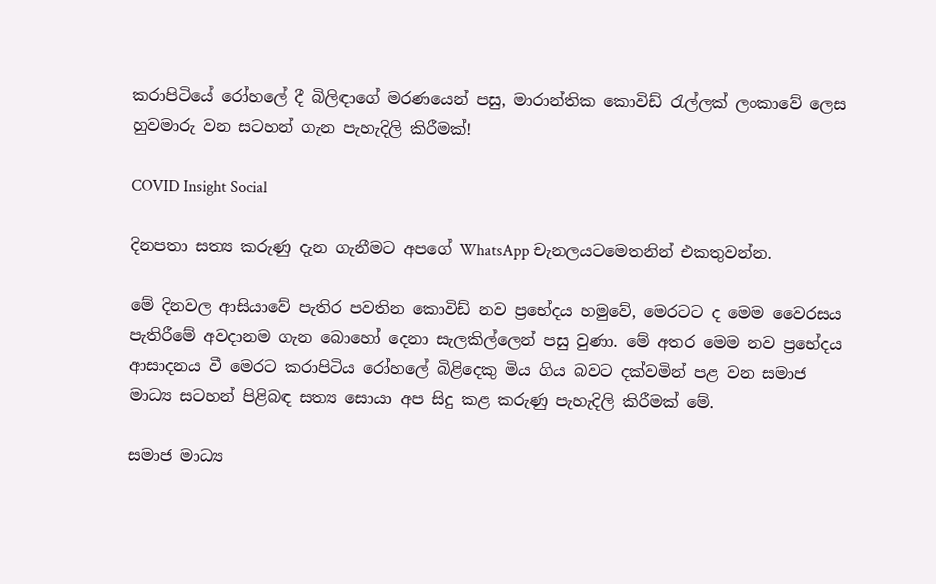කරාපිටියේ රෝහලේ දී බිලිඳාගේ මරණයෙන් පසු, මාරාන්තික කොවිඩ් රැල්ලක් ලංකාවේ ලෙස හුවමාරු වන සටහන් ගැන පැහැදිලි කිරීමක්!

COVID Insight Social

දිනපතා සත්‍ය කරුණු දැන ගැනීමට අපගේ WhatsApp චැනලයටමෙතනින් එකතුවන්න.

මේ දිනවල ආසියාවේ පැතිර පවතින කොවිඩ් නව ප්‍රභේදය හමුවේ, මෙරටට ද මෙම වෛරසය පැතිරීමේ අවදානම ගැන බොහෝ දෙනා සැලකිල්ලෙන් පසු වුණා. මේ අතර මෙම නව ප්‍රභේදය ආසාදනය වී මෙරට කරාපිටිය රෝහලේ බිළිදෙකු මිය ගිය බවට දක්වමින් පළ වන සමාජ මාධ්‍ය සටහන් පිළිබඳ සත්‍ය සොයා අප සිදු කළ කරුණු පැහැදිලි කිරීමක් මේ.

සමාජ මාධ්‍ය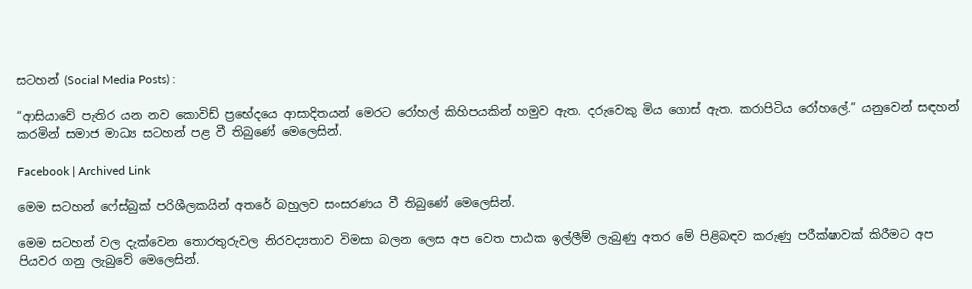සටහන් (Social Media Posts) :

“ආසියාවේ පැතිර යන නව කොවිඩ් ප්‍රභේදයෙ ආසාදිතයන් මෙරට රෝහල් කිහිපයකින් හමුව ඇත. දරුවෙකු මිය ගොස් ඇත. කරාපිටිය රෝහලේ.” යනුවෙන් සඳහන් කරමින් සමාජ මාධ්‍ය සටහන් පළ වී තිබුණේ මෙලෙසින්.

Facebook | Archived Link

මෙම සටහන් ෆේස්බුක් පරිශීලකයින් අතරේ බහුලව සංසරණය වී තිබුණේ මෙලෙසින්.

මෙම සටහන් වල දැක්වෙන තොරතුරුවල නිරවද්‍යතාව විමසා බලන ලෙස අප වෙත පාඨක ඉල්ලීම් ලැබුණු අතර මේ පිළිබඳව කරුණු පරීක්ෂාවක් කිරීමට අප පියවර ගනු ලැබුවේ මෙලෙසින්.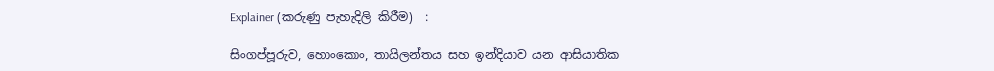Explainer (කරුණු පැහැදිලි කිරීම)  :

සිංගප්පූරුව, හොංකොං, තායිලන්තය සහ ඉන්දියාව යන ආසියාතික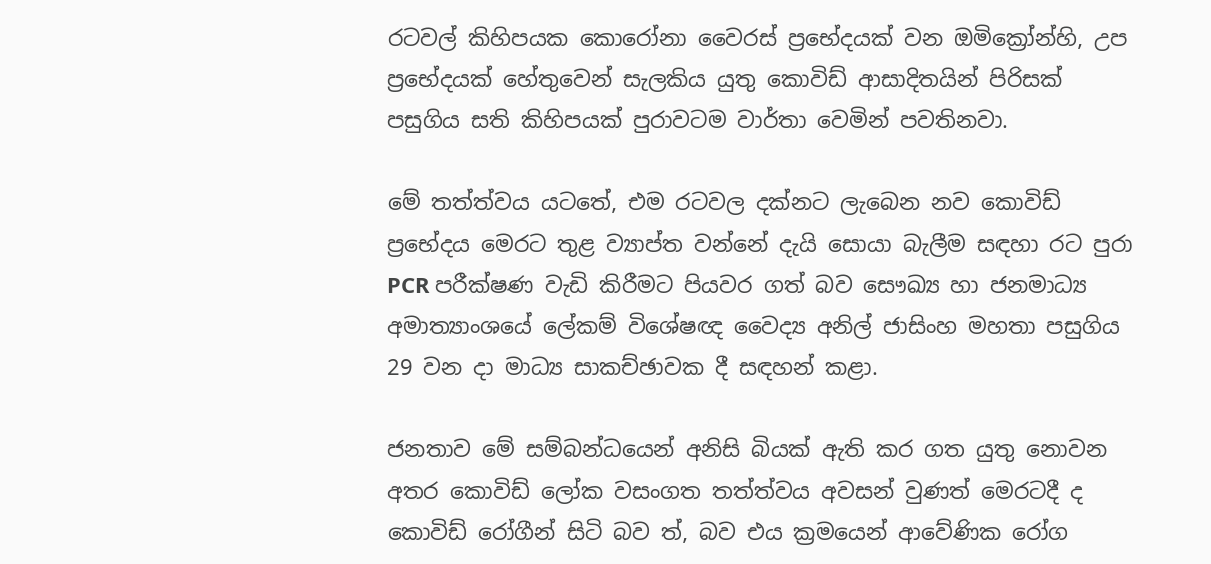රටවල් කිහිපයක කොරෝනා වෛරස් ප්‍රභේදයක් වන ඔමික්‍රෝන්හි, උප ප්‍රභේදයක් හේතුවෙන් සැලකිය යුතු කොවිඩ් ආසාදිතයින් පිරිසක් පසුගිය සති කිහිපයක් පුරාවටම වාර්තා වෙමින් පවතිනවා.

මේ තත්ත්වය යටතේ, එම රටවල දක්නට ලැබෙන නව කොවිඩ් ප්‍රභේදය මෙරට තුළ ව්‍යාප්ත වන්නේ දැයි සොයා බැලීම සඳහා රට පුරා PCR පරීක්ෂණ වැඩි කිරීමට පියවර ගත් බව සෞඛ්‍ය හා ජනමාධ්‍ය අමාත්‍යාංශයේ ලේකම් විශේෂඥ වෛද්‍ය අනිල් ජාසිංහ මහතා පසුගිය 29 වන දා මාධ්‍ය සාකච්ඡාවක දී සඳහන් කළා.

ජනතාව මේ සම්බන්ධයෙන් අනිසි බියක් ඇති කර ගත යුතු නොවන අතර කොවිඩ් ලෝක වසංගත තත්ත්වය අවසන් වුණත් මෙරටදී ද කොවිඩ් රෝගීන් සිටි බව ත්, බව එය ක්‍රමයෙන් ආවේණික රෝග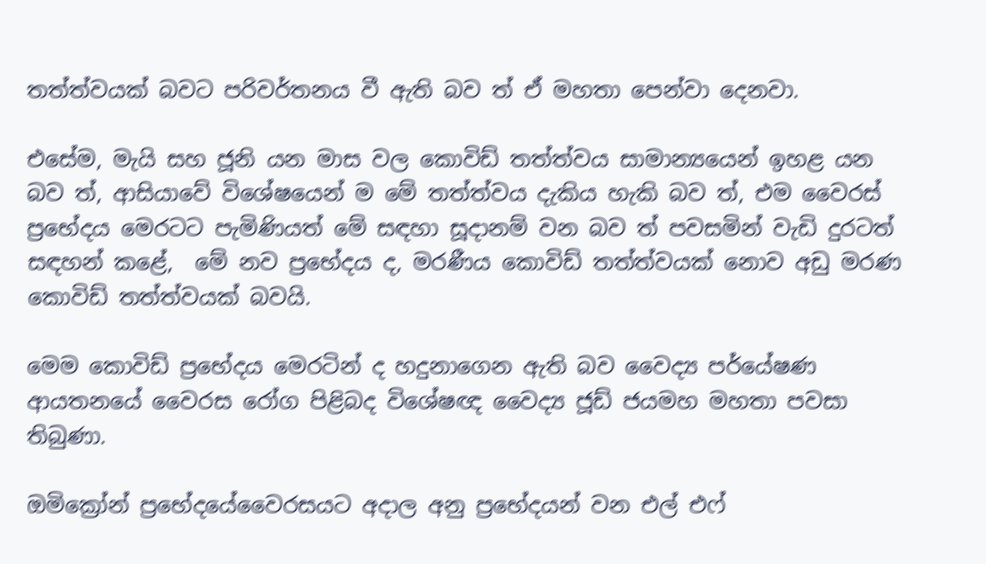තත්ත්වයක් බවට පරිවර්තනය වී ඇති බව ත් ඒ මහතා පෙන්වා දෙනවා.

එසේම, මැයි සහ ජූනි යන මාස වල කොවිඩ් තත්ත්වය සාමාන්‍යයෙන් ඉහළ යන බව ත්, ආසියාවේ විශේෂයෙන් ම මේ තත්ත්වය දැකිය හැකි බව ත්, එම වෛරස් ප්‍රභේදය මෙරටට පැමිණියත් මේ සඳහා සූදානම් වන බව ත් පවසමින් වැඩි දුරටත්  සඳහන් කළේ,  මේ නව ප්‍රභේදය ද, මරණීය කොවිඩ් තත්ත්වයක් නොව අඩු මරණ කොවිඩ් තත්ත්වයක් බවයි.

මෙම කොවිඩ් ප්‍රභේදය මෙරටින් ද හදුනාගෙන ඇති බව වෛද්‍ය පර්යේෂණ ආයතනයේ වෛරස රෝග පිළිබද විශේෂඥ වෛද්‍ය ජූඩ් ජයමහ මහතා පවසා තිබුණා.

ඔමික්‍රෝන් ප්‍රභේදයේවෛරසයට අදාල අනු ප්‍රභේදයන් වන එල් එෆ්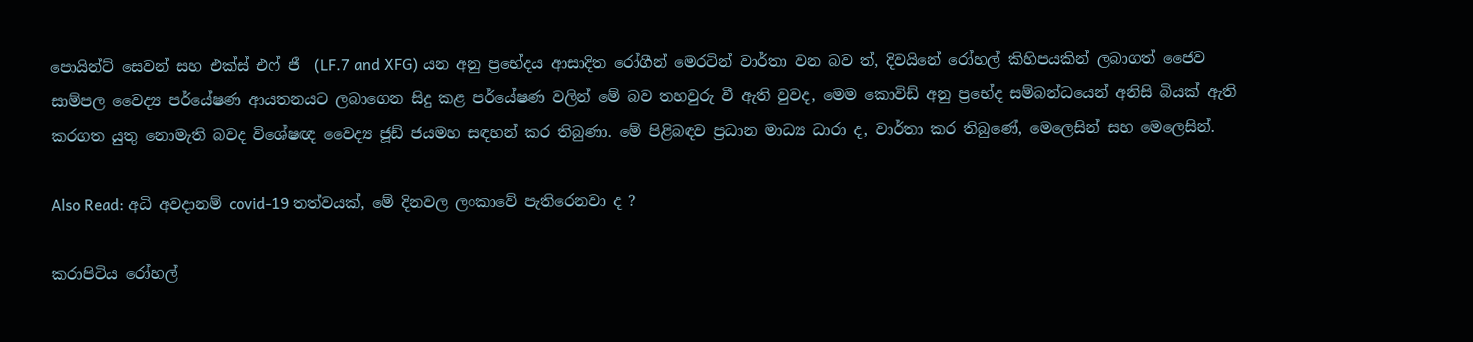පොයින්ට් සෙවන් සහ එක්ස් එෆ් ජී  (LF.7 and XFG) යන අනු ප්‍රභේදය ආසාදිත රෝගීන් මෙරටින් වාර්තා වන බව ත්, දිවයිනේ රෝහල් කිහිපයකින් ලබාගත් ජෛව සාම්පල වෛද්‍ය පර්යේෂණ ආයතනයට ලබාගෙන සිදු කළ පර්යේෂණ වලින් මේ බව තහවුරු වී ඇති වුවද, මෙම කොවිඩ් අනු ප්‍රභේද සම්බන්ධයෙන් අනිසි බියක් ඇති කරගත යුතු නොමැති බවද විශේෂඥ වෛද්‍ය ජූඩ් ජයමහ සඳහන් කර තිබුණා. මේ පිළිබඳව ප්‍රධාන මාධ්‍ය ධාරා ද, වාර්තා කර තිබුණේ, මෙලෙසින් සහ මෙලෙසින්.

Also Read: අධි අවදානම් covid-19 තත්වයක්, මේ දිනවල ලංකාවේ පැතිරෙනවා ද ?

කරාපිටිය රෝහල්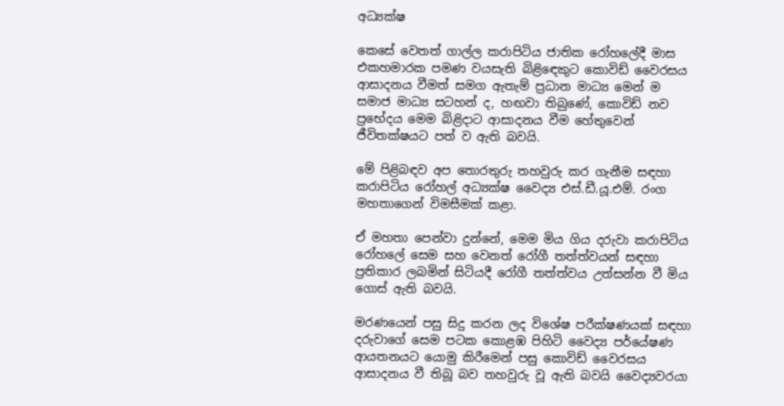අධ්‍යක්ෂ

කෙසේ වෙතත් ගාල්ල කරාපිටිය ජාතික රෝහලේදී මාස එකහමාරක පමණ වයසැති බිළිඳෙකුට කොවිඩ් වෛරසය ආසාදනය වීමත් සමග ඇතැම් ප්‍රධාන මාධ්‍ය මෙන් ම සමාජ මාධ්‍ය සටහන් ද, හඟවා තිබුණේ, කොවිඩ් නව ප්‍රභේදය මෙම බිළිදාට ආසාදනය වීම හේතුවෙන් ජීවිතක්ෂයට පත් ව ඇති බවයි.

මේ පිළිබඳව අප තොරතුරු තහවුරු කර ගැනීම සඳහා කරාපිටිය රෝහල් අධ්‍යක්ෂ වෛද්‍ය එස්.ඩී.යූ.එම්. රංග මහතාගෙන් විමසීමක් කළා.

ඒ මහතා පෙන්වා දුන්නේ, මෙම මිය ගිය දරුවා කරාපිටිය රෝහලේ සෙම සහ වෙනත් රෝගී තත්ත්වයන් සඳහා ප්‍රතිකාර ලබමින් සිටියදී රෝගී තත්ත්වය උත්සන්න වී මිය ගොස් ඇති බවයි.

මරණයෙන් පසු සිදු කරන ලද විශේෂ පරීක්ෂණයක් සඳහා දරුවාගේ සෙම පටක කොළඹ පිහිටි වෛද්‍ය පර්යේෂණ ආයතනයට යොමු කිරීමෙන් පසු කොවිඩ් වෛරසය ආසාදනය වී තිබූ බව තහවුරු වූ ඇති බවයි වෛද්‍යවරයා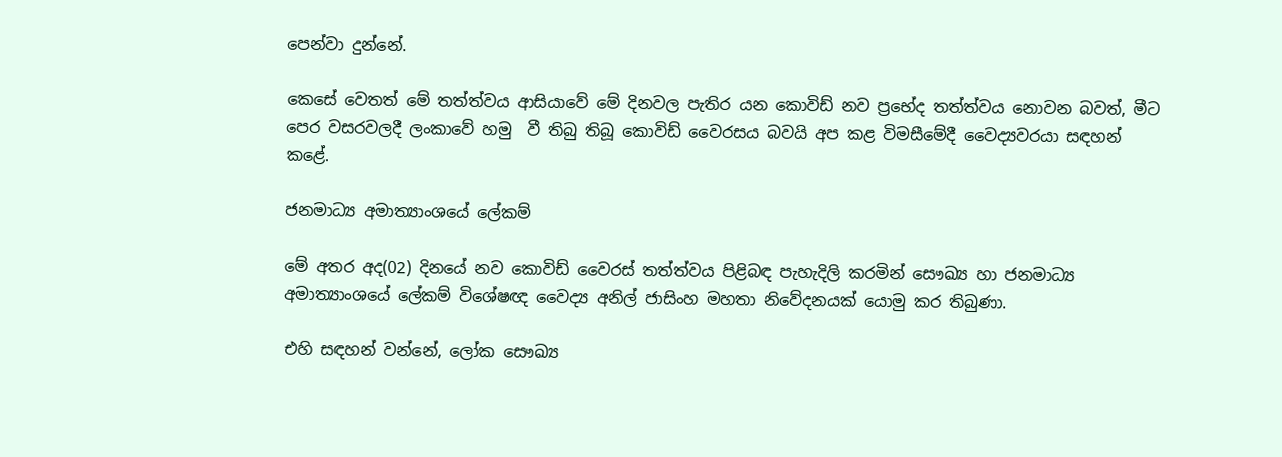පෙන්වා දුන්නේ.

කෙසේ වෙතත් මේ තත්ත්වය ආසියාවේ මේ දිනවල පැතිර යන කොවිඩ් නව ප්‍රභේද තත්ත්වය නොවන බවත්, මීට පෙර වසරවලදී ලංකාවේ හමු  වී තිබු තිබූ කොවිඩ් වෛරසය බවයි අප කළ විමසීමේදී වෛද්‍යවරයා සඳහන් කළේ.

ජනමාධ්‍ය අමාත්‍යාංශයේ ලේකම්

මේ අතර අද(02) දිනයේ නව කොවිඩ් වෛරස් තත්ත්වය පිළිබඳ පැහැදිලි කරමින් සෞඛ්‍ය හා ජනමාධ්‍ය අමාත්‍යාංශයේ ලේකම් විශේෂඥ වෛද්‍ය අනිල් ජාසිංහ මහතා නිවේදනයක් යොමු කර තිබුණා.

එහි සඳහන් වන්නේ, ලෝක සෞඛ්‍ය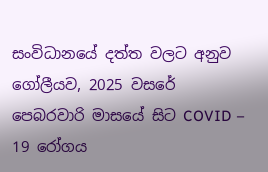සංවිධානයේ දත්ත වලට අනුව ගෝලීයව, 2025 වසරේ පෙබරවාරි මාසයේ සිට COVID – 19 රෝගය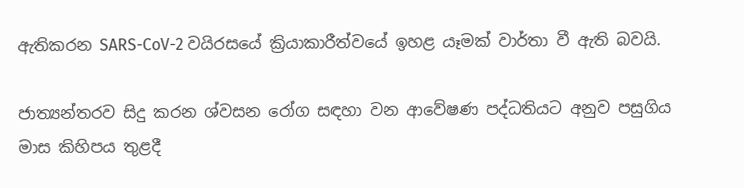ඇතිකරන SARS-CoV-2 වයිරසයේ ක්‍රියාකාරීත්වයේ ඉහළ යෑමක් වාර්තා වී ඇති බවයි.

ජාත්‍යන්තරව සිදු කරන ශ්වසන රෝග සඳහා වන ආවේෂණ පද්ධතියට අනුව පසුගිය මාස කිහිපය තුළදී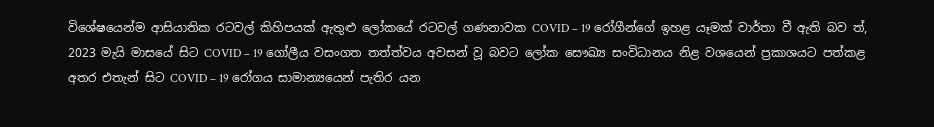විශේෂයෙන්ම ආසියාතික රටවල් කිහිපයක් ඇතුළු ලෝකයේ රටවල් ගණනාවක COVID – 19 රෝගීන්ගේ ඉහළ යෑමක් වාර්තා වී ඇති බව ත්, 2023 මැයි මාසයේ සිට COVID – 19 ගෝලීය වසංගත තත්ත්වය අවසන් වූ බවට ලෝක සෞඛ්‍ය සංවිධානය නිළ වශයෙන් ප්‍රකාශයට පත්කළ අතර එතැන් සිට COVID – 19 රෝගය සාමාන්‍යයෙන් පැතිර යන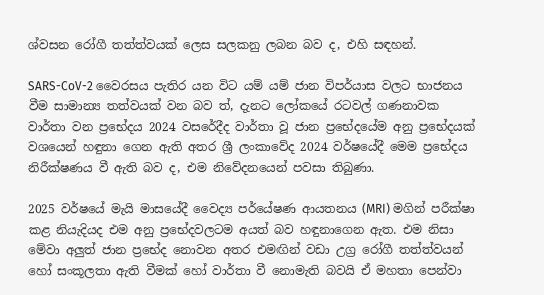ශ්වසන රෝගී තත්ත්වයක් ලෙස සලකනු ලබන බව ද, එහි සඳහන්.

SARS-CoV-2 වෛරසය පැතිර යන විට යම් යම් ජාන විපර්යාස වලට භාජනය වීම සාමාන්‍ය තත්වයක් වන බව ත්, දැනට ලෝකයේ රටවල් ගණනාවක වාර්තා වන ප්‍රභේදය 2024 වසරේදීද වාර්තා වූ ජාන ප්‍රභේදයේම අනු ප්‍රභේදයක් වශයෙන් හඳුනා ගෙන ඇති අතර ශ්‍රී ලංකාවේද 2024 වර්ෂයේදී මෙම ප්‍රභේදය නිරීක්ෂණය වී ඇති බව ද, එම නිවේදනයෙන් පවසා තිබුණා.

2025 වර්ෂයේ මැයි මාසයේදී වෛද්‍ය පර්යේෂණ ආයතනය (MRI) මගින් පරීක්ෂා කළ නියැදියද එම අනු ප්‍රභේදවලටම අයත් බව හඳුනාගෙන ඇත. එම නිසා මේවා අලුත් ජාන ප්‍රභේද නොවන අතර එමඟින් වඩා උග්‍ර රෝගී තත්ත්වයන් හෝ සංකූලතා ඇති වීමක් හෝ වාර්තා වී නොමැති බවයි ඒ මහතා පෙන්වා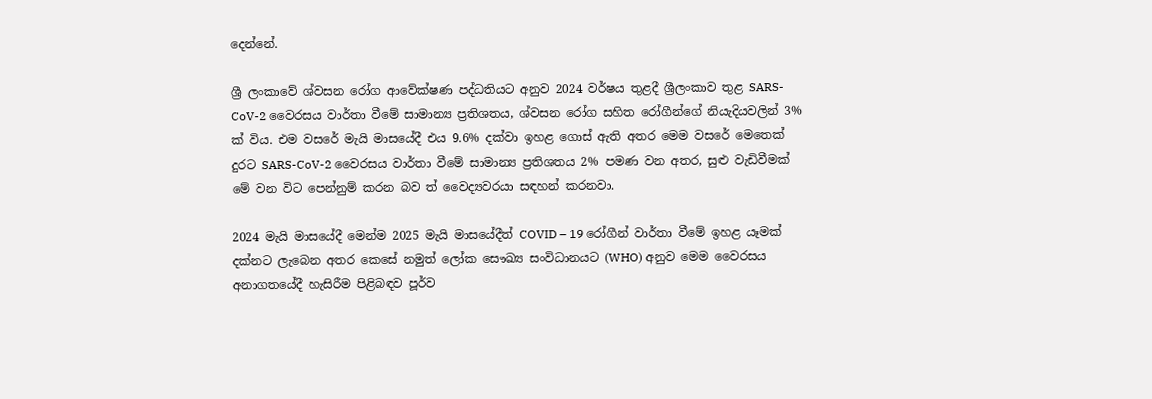දෙන්නේ.

ශ්‍රී ලංකාවේ ශ්වසන රෝග ආවේක්ෂණ පද්ධතියට අනුව 2024 වර්ෂය තුළදී ශ්‍රීලංකාව තුළ SARS-CoV-2 වෛරසය වාර්තා වීමේ සාමාන්‍ය ප්‍රතිශතය, ශ්වසන රෝග සහිත රෝගීන්ගේ නියැදියවලින් 3% ක් විය. එම වසරේ මැයි මාසයේදී එය 9.6% දක්වා ඉහළ ගොස් ඇති අතර මෙම වසරේ මෙතෙක් දුරට SARS-CoV-2 වෛරසය වාර්තා වීමේ සාමාන්‍ය ප්‍රතිශතය 2% පමණ වන අතර, සුළු වැඩිවීමක් මේ වන විට පෙන්නුම් කරන බව ත් වෛද්‍යවරයා සඳහන් කරනවා.

2024 මැයි මාසයේදී මෙන්ම 2025 මැයි මාසයේදීත් COVID – 19 රෝගීන් වාර්තා වීමේ ඉහළ යෑමක් දක්නට ලැබෙන අතර කෙසේ නමුත් ලෝක සෞඛ්‍ය සංවිධානයට (WHO) අනුව මෙම වෛරසය අනාගතයේදී හැසිරීම පිළිබඳව පූර්ව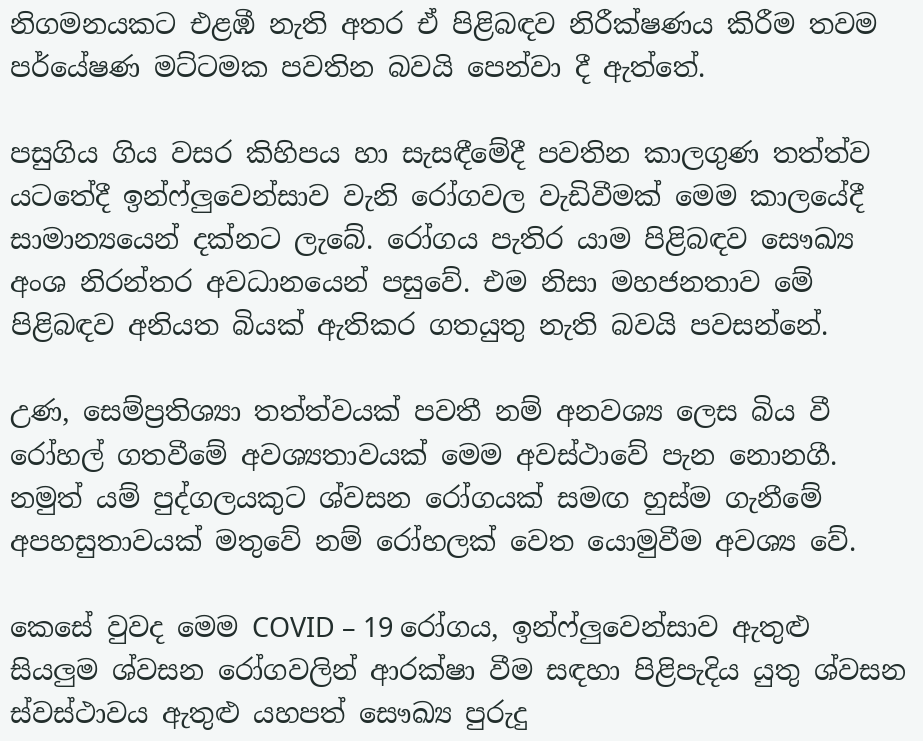නිගමනයකට එළඹී නැති අතර ඒ පිළිබඳව නිරීක්ෂණය කිරීම තවම පර්යේෂණ මට්ටමක පවතින බවයි පෙන්වා දී ඇත්තේ.

පසුගිය ගිය වසර කිහිපය හා සැසඳීමේදී පවතින කාලගුණ තත්ත්ව යටතේදී ඉන්ෆ්ලුවෙන්සාව වැනි රෝගවල වැඩිවීමක් මෙම කාලයේදී සාමාන්‍යයෙන් දක්නට ලැබේ. රෝගය පැතිර යාම පිළිබඳව සෞඛ්‍ය අංශ නිරන්තර අවධානයෙන් පසුවේ. එම නිසා මහජනතාව මේ පිළිබඳව අනියත බියක් ඇතිකර ගතයුතු නැති බවයි පවසන්නේ.

උණ, සෙම්ප්‍රතිශ්‍යා තත්ත්වයක් පවතී නම් අනවශ්‍ය ලෙස බිය වී රෝහල් ගතවීමේ අවශ්‍යතාවයක් මෙම අවස්ථාවේ පැන නොනගී. නමුත් යම් පුද්ගලයකුට ශ්වසන රෝගයක් සමඟ හුස්ම ගැනීමේ අපහසුතාවයක් මතුවේ නම් රෝහලක් වෙත යොමුවීම අවශ්‍ය වේ.

කෙසේ වුවද මෙම COVID – 19 රෝගය, ඉන්ෆ්ලුවෙන්සාව ඇතුළු සියලුම ශ්වසන රෝගවලින් ආරක්ෂා වීම සඳහා පිළිපැදිය යුතු ශ්වසන ස්වස්ථාවය ඇතුළු යහපත් සෞඛ්‍ය පුරුදු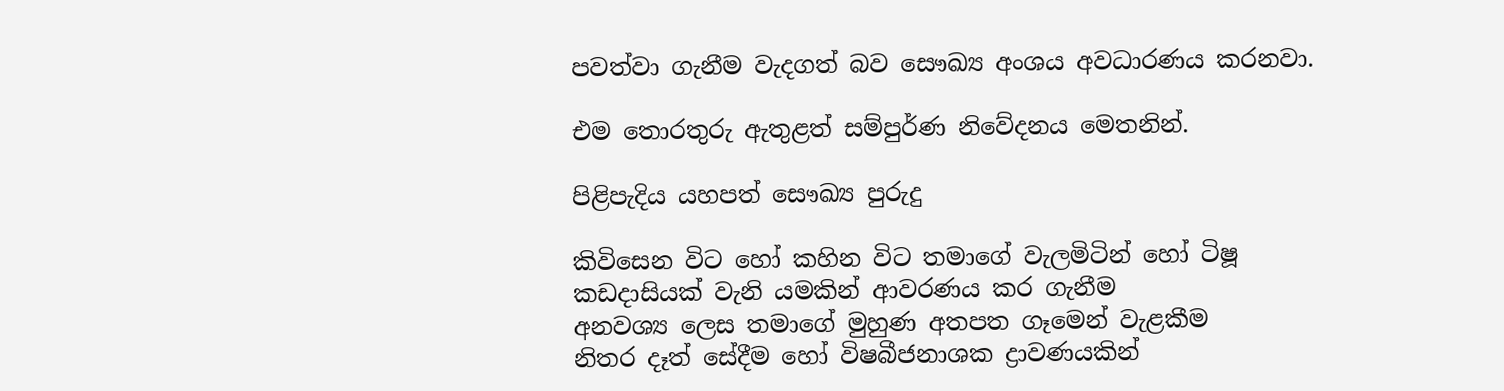පවත්වා ගැනීම වැදගත් බව සෞඛ්‍ය අංශය අවධාරණය කරනවා.

එම තොරතුරු ඇතුළත් සම්පුර්ණ නිවේදනය මෙතනින්.

පිළිපැදිය යහපත් සෞඛ්‍ය පුරුදු

කිවිසෙන විට හෝ කහින විට තමාගේ වැලමිටින් හෝ ටිෂූ කඩදාසියක් වැනි යමකින් ආවරණය කර ගැනීම
අනවශ්‍ය ලෙස තමාගේ මුහුණ අතපත ගෑමෙන් වැළකීම
නිතර දෑත් සේදීම හෝ විෂබීජනාශක ද්‍රාවණයකින්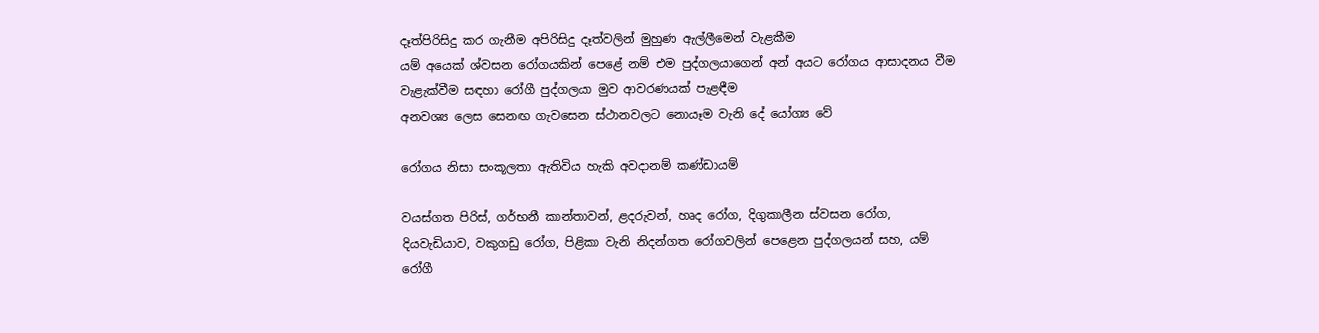දෑත්පිරිසිදු කර ගැනීම අපිරිසිදු දෑත්වලින් මුහුණ ඇල්ලීමෙන් වැළකීම
යම් අයෙක් ශ්වසන රෝගයකින් පෙළේ නම් එම පුද්ගලයාගෙන් අන් අයට රෝගය ආසාදනය වීම වැළැක්වීම සඳහා රෝගී පුද්ගලයා මුව ආවරණයක් පැළඳීම
අනවශ්‍ය ලෙස සෙනඟ ගැවසෙන ස්ථානවලට නොයෑම වැනි දේ යෝග්‍ය වේ

රෝගය නිසා සංකූලතා ඇතිවිය හැකි අවදානම් කණ්ඩායම්

වයස්ගත පිරිස්, ගර්භනී කාන්තාවන්, ළදරුවන්, හෘද රෝග, දිගුකාලීන ස්වසන රෝග, දියවැඩියාව, වකුගඩු රෝග, පිළිකා වැනි නිදන්ගත රෝගවලින් පෙළෙන පුද්ගලයන් සහ, යම් රෝගී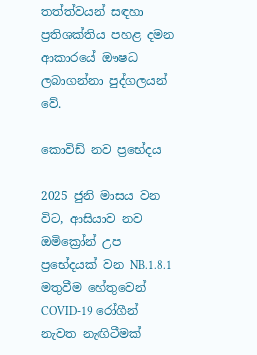තත්ත්වයන් සඳහා ප්‍රතිශක්තිය පහළ දමන ආකාරයේ ඖෂධ ලබාගන්නා පුද්ගලයන් වේ.

කොවිඩ් නව ප්‍රභේදය

2025 ජුනි මාසය වන විට, ආසියාව නව ඔමික්‍රෝන් උප ප්‍රභේදයක් වන NB.1.8.1 මතුවීම හේතුවෙන් COVID-19 රෝගීන් නැවත නැඟිටීමක්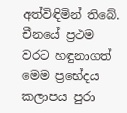අත්විඳිමින් තිබේ. චීනයේ ප්‍රථම වරට හඳුනාගත් මෙම ප්‍රභේදය කලාපය පුරා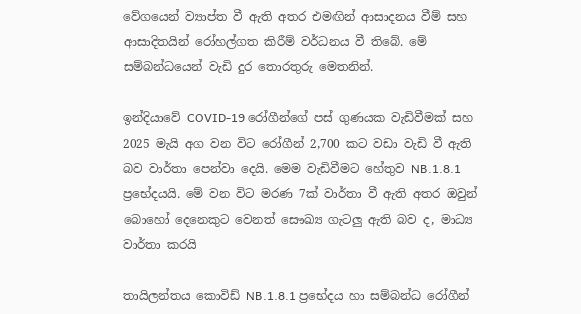වේගයෙන් ව්‍යාප්ත වී ඇති අතර එමඟින් ආසාදනය වීම් සහ ආසාදිතයින් රෝහල්ගත කිරීම් වර්ධනය වී තිබේ. මේ සම්බන්ධයෙන් වැඩි දුර තොරතුරු මෙතනින්.

ඉන්දියාවේ COVID-19 රෝගීන්ගේ පස් ගුණයක වැඩිවීමක් සහ 2025 මැයි අග වන විට රෝගීන් 2,700 කට වඩා වැඩි වී ඇති බව වාර්තා පෙන්වා දෙයි. මෙම වැඩිවීමට හේතුව NB.1.8.1 ප්‍රභේදයයි. මේ වන විට මරණ 7ක් වාර්තා වී ඇති අතර ඔවුන් බොහෝ දෙනෙකුට වෙනත් සෞඛ්‍ය ගැටලු ඇති බව ද, මාධ්‍ය වාර්තා කරයි

තායිලන්තය කොවිඩ් NB.1.8.1 ප්‍රභේදය හා සම්බන්ධ රෝගීන්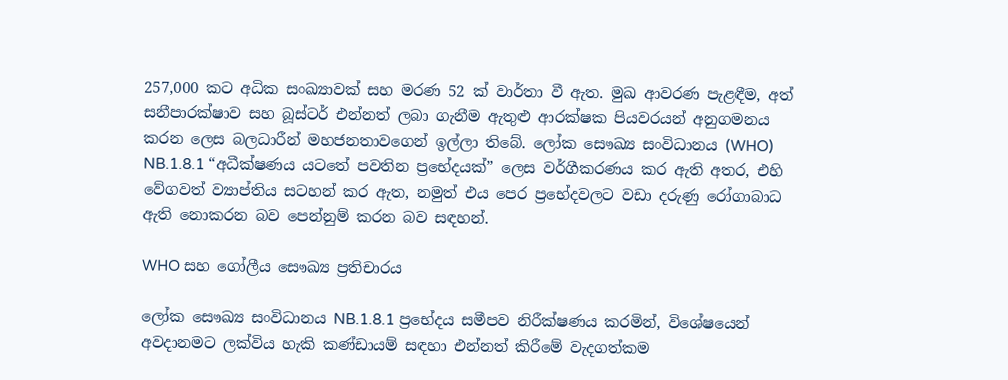257,000 කට අධික සංඛ්‍යාවක් සහ මරණ 52 ක් වාර්තා වී ඇත. මුඛ ආවරණ පැළඳීම, අත් සනීපාරක්ෂාව සහ බූස්ටර් එන්නත් ලබා ගැනීම ඇතුළු ආරක්ෂක පියවරයන් අනුගමනය කරන ලෙස බලධාරීන් මහජනතාවගෙන් ඉල්ලා තිබේ. ලෝක සෞඛ්‍ය සංවිධානය (WHO) NB.1.8.1 “අධීක්ෂණය යටතේ පවතින ප්‍රභේදයක්” ලෙස වර්ගීකරණය කර ඇති අතර, එහි වේගවත් ව්‍යාප්තිය සටහන් කර ඇත, නමුත් එය පෙර ප්‍රභේදවලට වඩා දරුණු රෝගාබාධ ඇති නොකරන බව පෙන්නුම් කරන බව සඳහන්.

WHO සහ ගෝලීය සෞඛ්‍ය ප්‍රතිචාරය

ලෝක සෞඛ්‍ය සංවිධානය NB.1.8.1 ප්‍රභේදය සමීපව නිරීක්ෂණය කරමින්, විශේෂයෙන් අවදානමට ලක්විය හැකි කණ්ඩායම් සඳහා එන්නත් කිරීමේ වැදගත්කම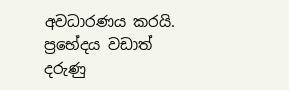අවධාරණය කරයි. ප්‍රභේදය වඩාත් දරුණු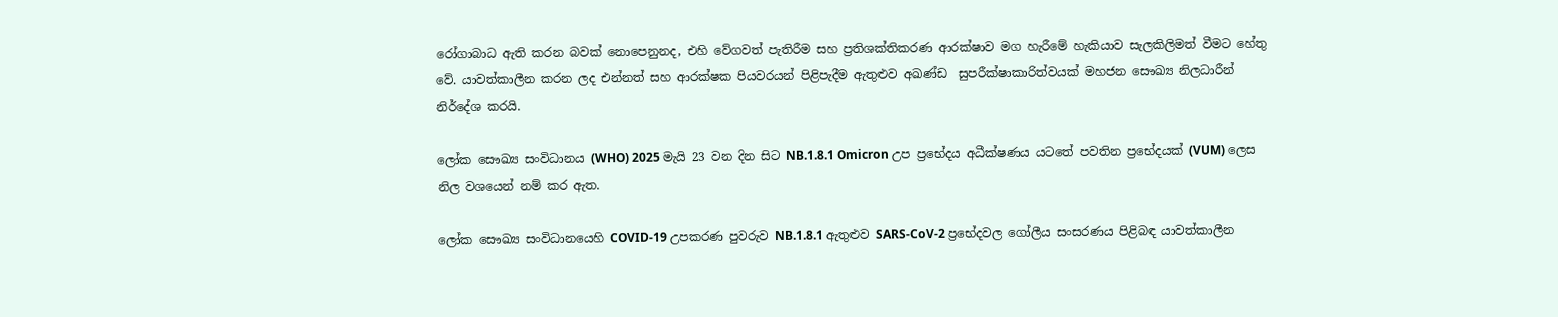රෝගාබාධ ඇති කරන බවක් නොපෙනුනද, එහි වේගවත් පැතිරීම සහ ප්‍රතිශක්තිකරණ ආරක්ෂාව මග හැරීමේ හැකියාව සැලකිලිමත් වීමට හේතු වේ. යාවත්කාලීන කරන ලද එන්නත් සහ ආරක්ෂක පියවරයන් පිළිපැදීම ඇතුළුව අඛණ්ඩ  සුපරීක්ෂාකාරිත්වයක් මහජන සෞඛ්‍ය නිලධාරීන් නිර්දේශ කරයි.

ලෝක සෞඛ්‍ය සංවිධානය (WHO) 2025 මැයි 23 වන දින සිට NB.1.8.1 Omicron උප ප්‍රභේදය අධීක්ෂණය යටතේ පවතින ප්‍රභේදයක් (VUM) ලෙස නිල වශයෙන් නම් කර ඇත.

ලෝක සෞඛ්‍ය සංවිධානයෙහි COVID-19 උපකරණ පුවරුව NB.1.8.1 ඇතුළුව SARS-CoV-2 ප්‍රභේදවල ගෝලීය සංසරණය පිළිබඳ යාවත්කාලීන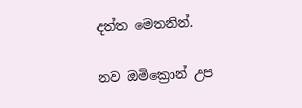දත්ත මෙතනින්.

නව ඔමික්‍රොන් උප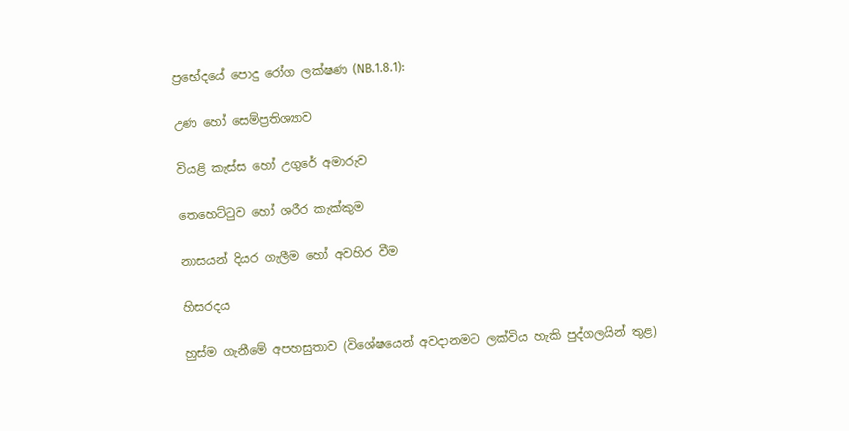ප්‍රභේදයේ පොදු රෝග ලක්ෂණ (NB.1.8.1):

උණ හෝ සෙම්ප්‍රතිශ්‍යාව

වියළි කැස්ස හෝ උගුරේ අමාරුව

තෙහෙට්ටුව හෝ ශරීර කැක්කුම

නාසයන් දියර ගැලීම හෝ අවහිර වීම

හිසරදය

හුස්ම ගැනීමේ අපහසුතාව (විශේෂයෙන් අවදානමට ලක්විය හැකි පුද්ගලයින් තුළ)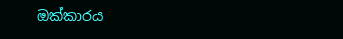ඔක්කාරය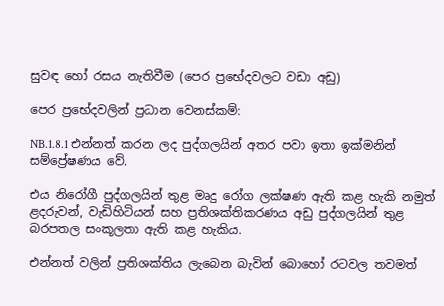සුවඳ හෝ රසය නැතිවීම (පෙර ප්‍රභේදවලට වඩා අඩු)

පෙර ප්‍රභේදවලින් ප්‍රධාන වෙනස්කම්:

NB.1.8.1 එන්නත් කරන ලද පුද්ගලයින් අතර පවා ඉතා ඉක්මනින් සම්ප්‍රේෂණය වේ.

එය නිරෝගී පුද්ගලයින් තුළ මෘදු රෝග ලක්ෂණ ඇති කළ හැකි නමුත් ළදරුවන්, වැඩිහිටියන් සහ ප්‍රතිශක්තිකරණය අඩු පුද්ගලයින් තුළ බරපතල සංකූලතා ඇති කළ හැකිය.

එන්නත් වලින් ප්‍රතිශක්තිය ලැබෙන බැවින් බොහෝ රටවල තවමත්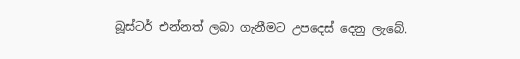බූස්ටර් එන්නත් ලබා ගැනීමට උපදෙස් දෙනු ලැබේ.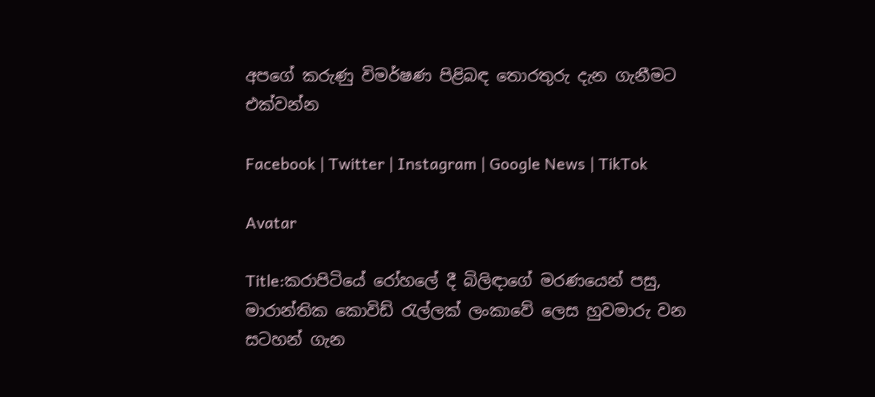අපගේ කරුණු විමර්ෂණ පිළිබඳ තොරතුරු දැන ගැනීමට එක්වන්න

Facebook | Twitter | Instagram | Google News | TikTok

Avatar

Title:කරාපිටියේ රෝහලේ දී බිලිඳාගේ මරණයෙන් පසු, මාරාන්තික කොවිඩ් රැල්ලක් ලංකාවේ ලෙස හුවමාරු වන සටහන් ගැන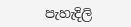පැහැදිලි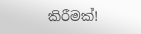කිරීමක්!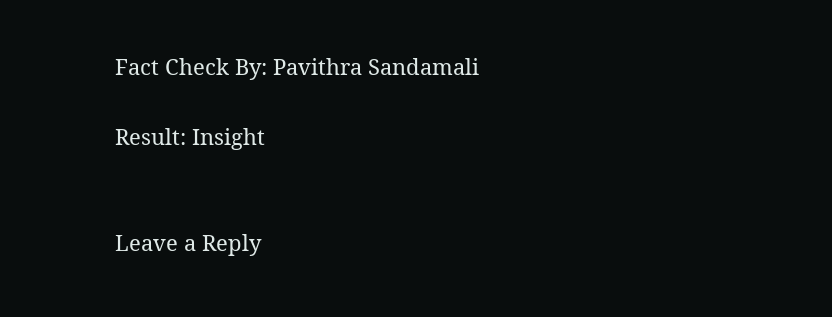Fact Check By: Pavithra Sandamali

Result: Insight


Leave a Reply